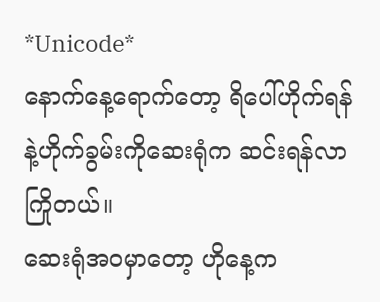*Unicode*
နောက်နေ့ရောက်တော့ ရိပေါ်ဟိုက်ရန်နဲ့ဟိုက်ခွမ်းကိုဆေးရုံက ဆင်းရန်လာကြိုတယ်။
ဆေးရုံအဝမှာတော့ ဟိုနေ့က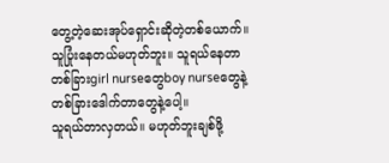တွေ့တဲ့ဆေးအုပ်ရှောင်းဆိုတဲ့တစ်ယောက်။ သူပြုံးနေတယ်မဟုတ်ဘူး။ သူရယ်နေတာ တစ်ခြားgirl nurseတွေboy nurseတွေနဲ့ တစ်ခြားဒေါက်တာတွေနဲ့ပေါ့။
သူရယ်တာလှတယ်။ မဟုတ်ဘူးချစ်ဖို့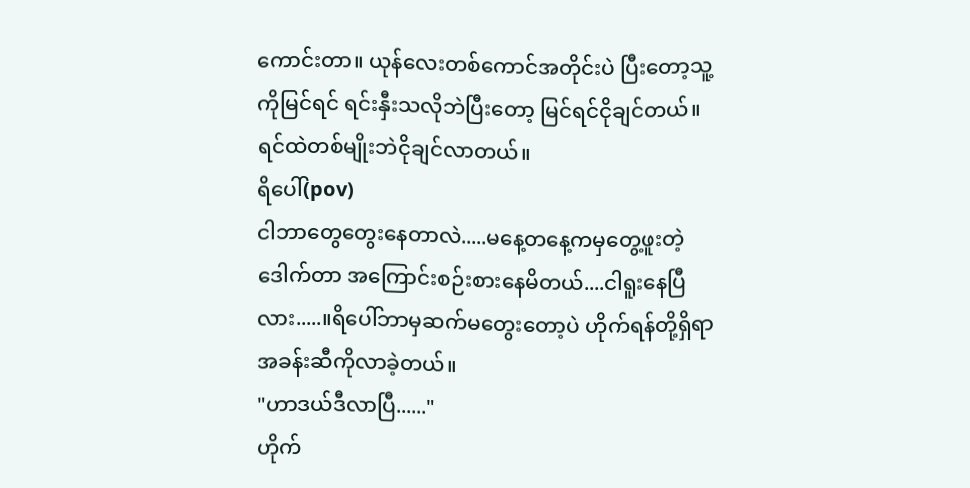ကောင်းတာ။ ယုန်လေးတစ်ကောင်အတိုင်းပဲ ပြီးတော့သူ့ကိုမြင်ရင် ရင်းနှီးသလိုဘဲပြီးတော့ မြင်ရင်ငိုချင်တယ်။ ရင်ထဲတစ်မျိုးဘဲငိုချင်လာတယ်။
ရိပေါ်(pov)
ငါဘာတွေတွေးနေတာလဲ.....မနေ့တနေ့ကမှတွေ့ဖူးတဲ့ ဒေါက်တာ အကြောင်းစဉ်းစားနေမိတယ်....ငါရူးနေပြီလား.....။ရိပေါ်ဘာမှဆက်မတွေးတော့ပဲ ဟိုက်ရန်တို့ရှိရာအခန်းဆီကိုလာခဲ့တယ်။
"ဟာဒယ်ဒီလာပြီ......"
ဟိုက်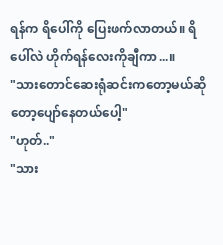ရန်က ရိပေါ်ကို ပြေးဖက်လာတယ်။ ရိပေါ်လဲ ဟိုက်ရန်လေးကိုချီကာ...။
"သားတောင်ဆေးရုံဆင်းကတော့မယ်ဆိုတော့ပျော်နေတယ်ပေါ့"
"ဟုတ်.."
"သား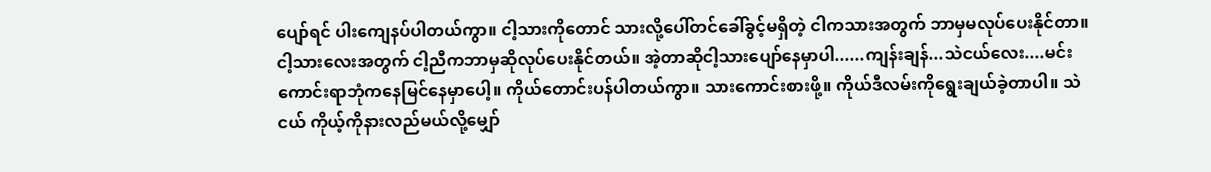ပျော်ရင် ပါးကျေနပ်ပါတယ်ကွာ။ ငါ့သားကိုတောင် သားလို့ပေါ်တင်ခေါ်ခွင့်မရှိတဲ့ ငါကသားအတွက် ဘာမှမလုပ်ပေးနိုင်တာ။ ငါ့သားလေးအတွက် ငါ့ညီကဘာမှဆိုလုပ်ပေးနိုင်တယ်။ အဲ့တာဆိုငါ့သားပျော်နေမှာပါ......ကျန်းချန်...သဲငယ်လေး....မင်းကောင်းရာဘုံကနေမြင်နေမှာပေါ့။ ကိုယ်တောင်းပန်ပါတယ်ကွာ။ သားကောင်းစားဖို့။ ကိုယ်ဒီလမ်းကိုရွေးချယ်ခဲ့တာပါ။ သဲငယ် ကိုယ့်ကိုနားလည်မယ်လို့မျှော်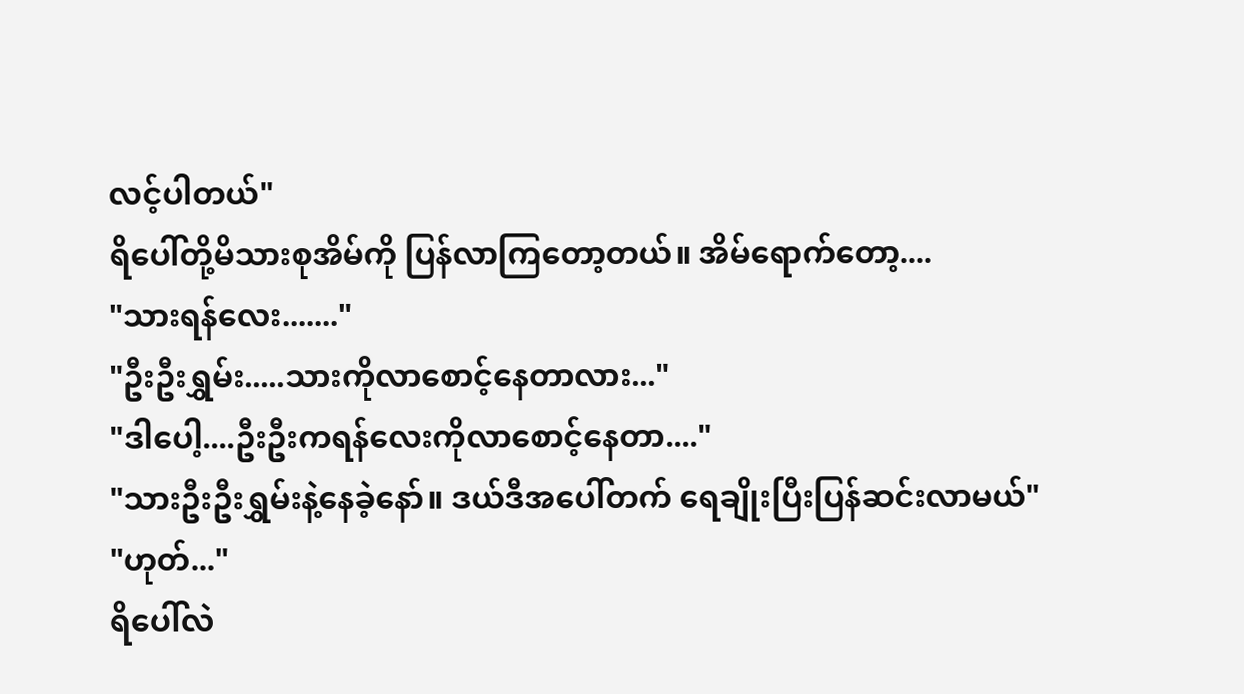လင့်ပါတယ်"
ရိပေါ်တို့မိသားစုအိမ်ကို ပြန်လာကြတော့တယ်။ အိမ်ရောက်တော့....
"သားရန်လေး......."
"ဦးဦးရွှမ်း.....သားကိုလာစောင့်နေတာလား..."
"ဒါပေါ့....ဦးဦးကရန်လေးကိုလာစောင့်နေတာ...."
"သားဦးဦးရွှမ်းနဲ့နေခဲ့နော်။ ဒယ်ဒီအပေါ်တက် ရေချိုးပြီးပြန်ဆင်းလာမယ်"
"ဟုတ်..."
ရိပေါ်လဲ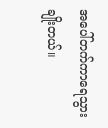အပေါ်တက်ကာရေသွားချိုးတယ်။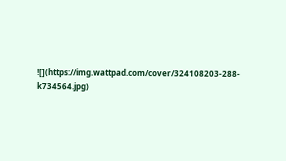![](https://img.wattpad.com/cover/324108203-288-k734564.jpg)